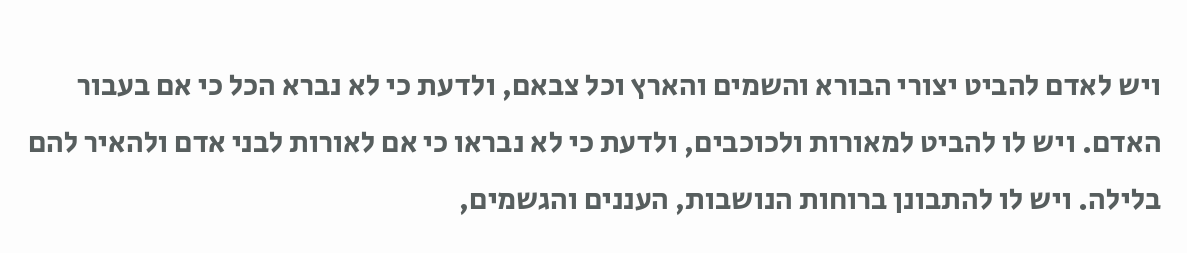ויש לאדם להביט יצורי הבורא והשמים והארץ וכל צבאם, ולדעת כי לא נברא הכל כי אם בעבור האדם. ויש לו להביט למאורות ולכוכבים, ולדעת כי לא נבראו כי אם לאורות לבני אדם ולהאיר להם בלילה. ויש לו להתבונן ברוחות הנושבות, העננים והגשמים,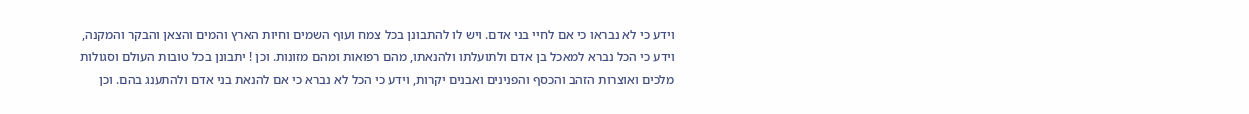וידע כי לא נבראו כי אם לחיי בני אדם. ויש לו להתבונן בכל צמח ועוף השמים וחיות הארץ והמים והצאן והבקר והמקנה, וידע כי הכל נברא למאכל בן אדם ולתועלתו ולהנאתו, מהם רפואות ומהם מזונות. וכן ! יתבונן בכל טובות העולם וסגולות מלכים ואוצרות הזהב והכסף והפנינים ואבנים יקרות, וידע כי הכל לא נברא כי אם להנאת בני אדם ולהתענג בהם. וכן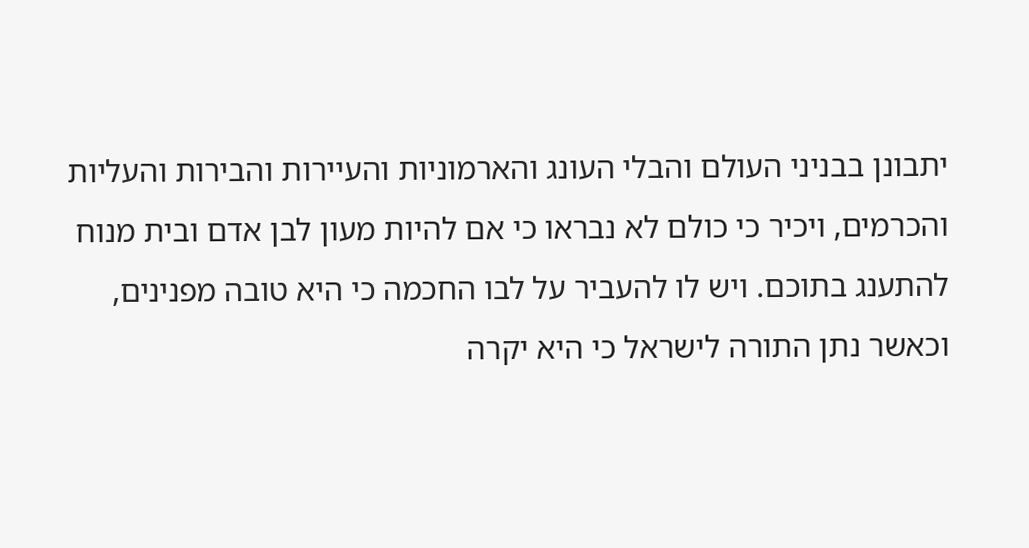יתבונן בבניני העולם והבלי העונג והארמוניות והעיירות והבירות והעליות והכרמים, ויכיר כי כולם לא נבראו כי אם להיות מעון לבן אדם ובית מנוח להתענג בתוכם. ויש לו להעביר על לבו החכמה כי היא טובה מפנינים, וכאשר נתן התורה לישראל כי היא יקרה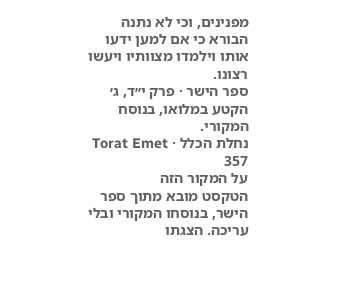מפנינים, וכי לא נתנה הבורא כי אם למען ידעו אותו וילמדו מצוותיו ויעשו רצונו.
ספר הישר · פרק י״ד, ג׳
הקטע במלואו, בנוסח המקורי.
נחלת הכלל · Torat Emet 357
על המקור הזה
הטקסט מובא מתוך ספר הישר, בנוסחו המקורי ובלי עריכה. הצגתו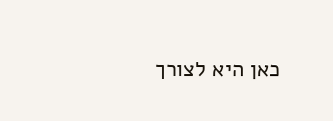כאן היא לצורך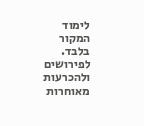לימוד המקור בלבד. לפירושים ולהכרעות מאוחרות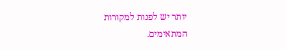יותר יש לפנות למקורות המתאימים.